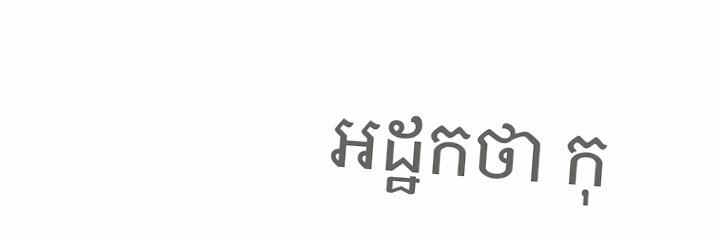អដ្ឋកថា កុ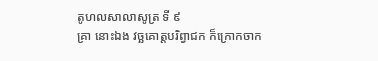តូហលសាលាសូត្រ ទី ៩
គ្រា នោះឯង វច្ឆគោត្តបរិព្វាជក ក៏ក្រោកចាក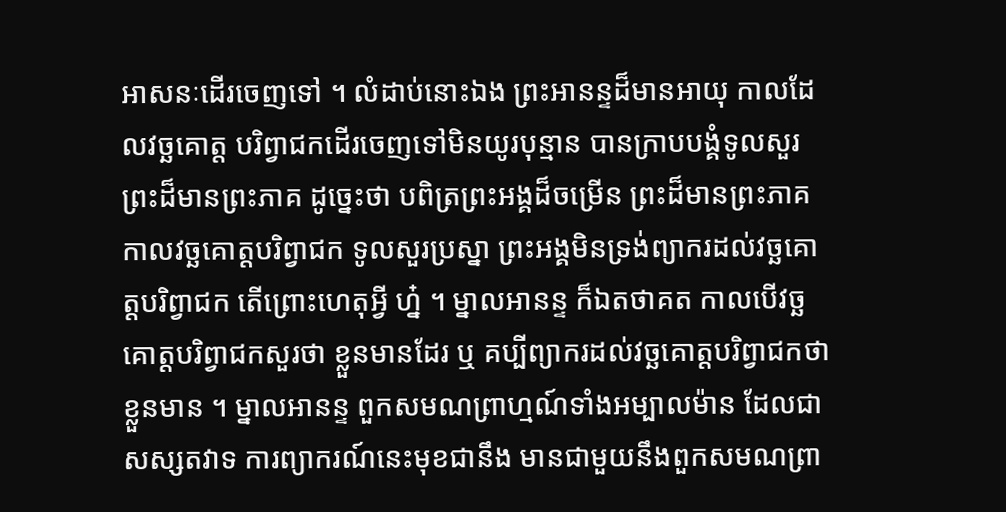អាសនៈដើរចេញទៅ ។ លំដាប់នោះឯង ព្រះអានន្ទដ៏មានអាយុ កាលដែលវច្ឆគោត្ត បរិព្វាជកដើរចេញទៅមិនយូរបុន្មាន បានក្រាបបង្គំទូលសួរព្រះដ៏មានព្រះភាគ ដូច្នេះថា បពិត្រព្រះអង្គដ៏ចម្រើន ព្រះដ៏មានព្រះភាគ កាលវច្ឆគោត្តបរិព្វាជក ទូលសួរប្រស្នា ព្រះអង្គមិនទ្រង់ព្យាករដល់វច្ឆគោត្តបរិព្វាជក តើព្រោះហេតុអ្វី ហ្ន៎ ។ ម្នាលអានន្ទ ក៏ឯតថាគត កាលបើវច្ឆគោត្តបរិព្វាជកសួរថា ខ្លួនមានដែរ ឬ គប្បីព្យាករដល់វច្ឆគោត្តបរិព្វាជកថាខ្លួនមាន ។ ម្នាលអានន្ទ ពួកសមណព្រាហ្មណ៍ទាំងអម្បាលម៉ាន ដែលជាសស្សតវាទ ការព្យាករណ៍នេះមុខជានឹង មានជាមួយនឹងពួកសមណព្រា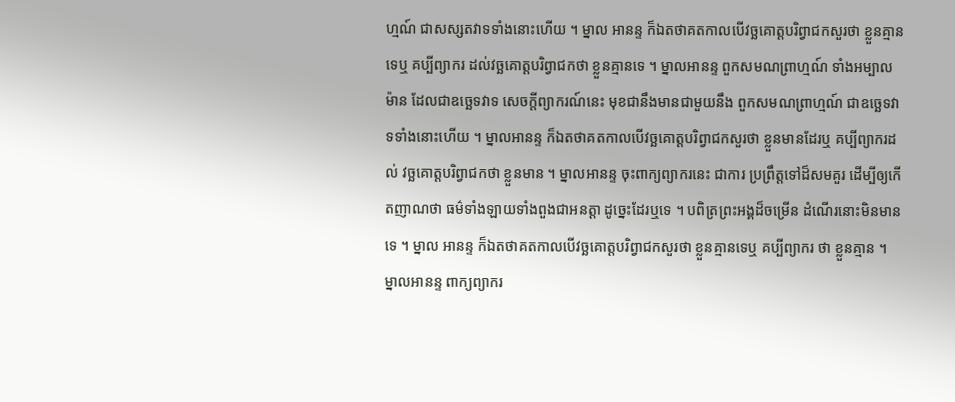ហ្មណ៍ ជាសស្សតវាទទាំងនោះហើយ ។ ម្នាល អានន្ទ ក៏ឯតថាគតកាលបើវច្ឆគោត្តបរិព្វាជកសួរថា ខ្លួនគ្មានទេឬ គប្បីព្យាករ ដល់វច្ឆគោត្តបរិព្វាជកថា ខ្លួនគ្មានទេ ។ ម្នាលអានន្ទ ពួកសមណព្រាហ្មណ៍ ទាំងអម្បាលម៉ាន ដែលជាឧច្ឆេទវាទ សេចក្តីព្យាករណ៍នេះ មុខជានឹងមានជាមួយនឹង ពួកសមណព្រាហ្មណ៍ ជាឧច្ឆេទវាទទាំងនោះហើយ ។ ម្នាលអានន្ទ ក៏ឯតថាគតកាលបើវច្ឆគោត្តបរិព្វាជកសួរថា ខ្លួនមានដែរឬ គប្បីព្យាករដល់ វច្ឆគោត្តបរិព្វាជកថា ខ្លួនមាន ។ ម្នាលអានន្ទ ចុះពាក្យព្យាករនេះ ជាការ ប្រព្រឹត្តទៅដ៏សមគួរ ដើម្បីឲ្យកើតញាណថា ធម៌ទាំងឡាយទាំងពួងជាអនត្តា ដូច្នេះដែរឬទេ ។ បពិត្រព្រះអង្គដ៏ចម្រើន ដំណើរនោះមិនមានទេ ។ ម្នាល អានន្ទ ក៏ឯតថាគតកាលបើវច្ឆគោត្តបរិព្វាជកសួរថា ខ្លួនគ្មានទេឬ គប្បីព្យាករ ថា ខ្លួនគ្មាន ។ ម្នាលអានន្ទ ពាក្យព្យាករ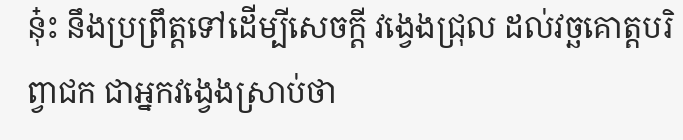នុ៎ះ នឹងប្រព្រឹត្តទៅដើម្បីសេចក្តី វង្វេងជ្រុល ដល់វច្ឆគោត្តបរិព្វាជក ជាអ្នកវង្វេងស្រាប់ថា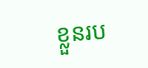ខ្លួនរប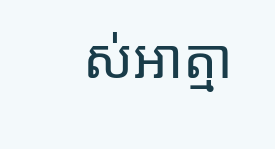ស់អាត្មា